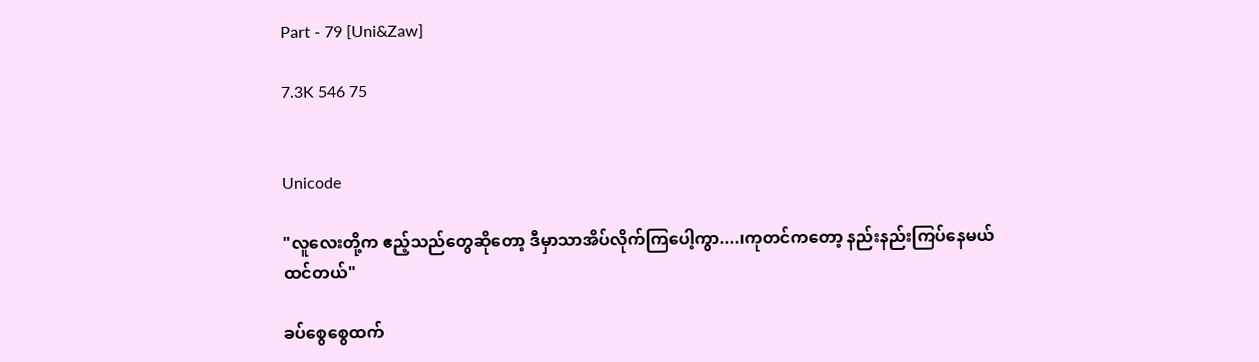Part - 79 [Uni&Zaw]

7.3K 546 75


Unicode

"လူလေးတို့က ဧည့်သည်တွေဆိုတော့ ဒီမှာသာအိပ်လိုက်ကြပေါ့ကွာ....၊ကုတင်ကတော့ နည်းနည်းကြပ်နေမယ်ထင်တယ်"

ခပ်စွေစွေထက်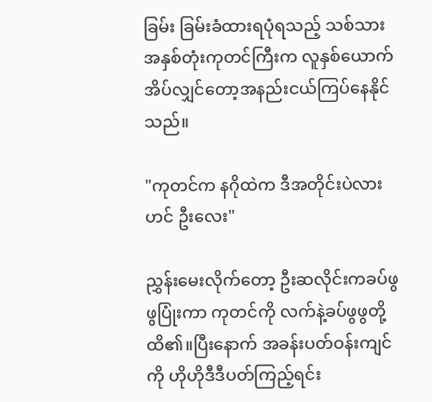ခြမ်း ခြမ်းခံထားရပုံရသည့် သစ်သားအနှစ်တုံးကုတင်ကြီးက လူနှစ်ယောက်အိပ်လျှင်တော့အနည်းငယ်ကြပ်နေနိုင်သည်။

"ကုတင်က နဂိုထဲက ဒီအတိုင်းပဲလားဟင် ဦးလေး"

ညွှန်းမေးလိုက်တော့ ဦးဆလိုင်းကခပ်ဖွဖွပြုံးကာ ကုတင်ကို လက်နဲ့ခပ်ဖွဖွတို့ထိ၏။ပြီးနောက် အခန်းပတ်ဝန်းကျင်ကို ဟိုဟိုဒီဒီပတ်ကြည့်ရင်း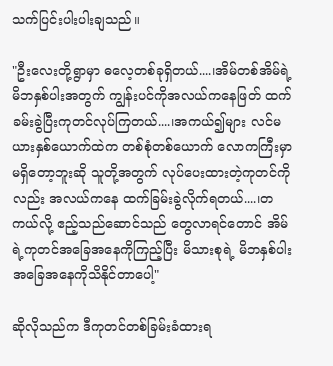သက်ပြင်းပါးပါးချသည်။

"ဦးလေးတို့ရွာမှာ ဓလေ့တစ်ခုရှိတယ်....၊အိမ်တစ်အိမ်ရဲ့မိဘနှစ်ပါးအတွက် ကျွန်းပင်ကိုအလယ်ကနေဖြတ် ထက်ခမ်းခွဲပြီးကုတင်လုပ်ကြတယ်....၊အကယ်၍များ လင်မယားနှစ်ယောက်ထဲက တစ်စုံတစ်ယောက် လောကကြီးမှာမရှိတော့ဘူးဆို သူတို့အတွက် လုပ်ပေးထားတဲ့ကုတင်ကိုလည်း အလယ်ကနေ ထက်ခြမ်းခွဲလိုက်ရတယ်....၊တကယ်လို့ ဧည့်သည်ဆောင်သည် တွေလာရင်တောင် အိမ်ရဲ့ကုတင်အခြေအနေကိုကြည့်ပြီး မိသားစုရဲ့ မိဘနှစ်ပါးအခြေအနေကိုသိနိုင်‌တာပေါ့"

ဆိုလိုသည်က ဒီကုတင်တစ်ခြမ်းခံထားရ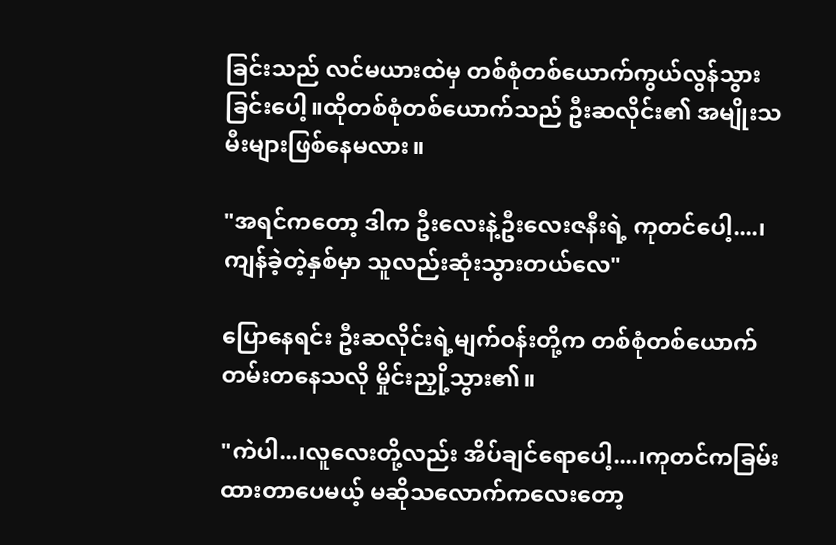ခြင်းသည် လင်မယားထဲမှ တစ်စုံတစ်ယောက်ကွယ်လွန်သွားခြင်းပေါ့။ထိုတစ်စုံတစ်ယောက်သည် ဦးဆလိုင်း၏ အမျိုးသမီးများဖြစ်နေမလား။

"အရင်ကတော့ ဒါက ဦးလေးနဲ့ဦးလေးဇနီးရဲ့ ကုတင်ပေါ့....၊ကျန်ခဲ့တဲ့နှစ်မှာ သူလည်းဆုံးသွားတယ်လေ"

ပြောနေရင်း ဦးဆလိုင်းရဲ့မျက်ဝန်းတို့က တစ်စုံတစ်ယောက်တမ်းတနေသလို မှိုင်းညှို့သွား၏။

"ကဲပါ...၊လူလေးတို့လည်း အိပ်ချင်ရောပေါ့....၊ကုတင်ကခြမ်းထားတာပေမယ့် မဆိုသလောက်ကလေးတော့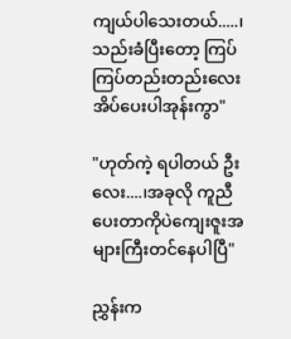ကျယ်ပါသေးတယ်.....၊သည်းခံပြီးတော့ ကြပ်ကြပ်တည်းတည်းလေး အိပ်ပေးပါအုန်းကွာ"

"ဟုတ်ကဲ့ ရပါတယ် ဦးလေး....၊အခုလို ကူညီပေးတာကိုပဲကျေးဇူးအများကြီးတင်နေပါပြီ"

ညွှန်းက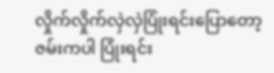လှိုက်လှိုက်လှဲလှဲပြုံးရင်းပြောတော့ ဇမ်းကပါ ပြုံးရင်း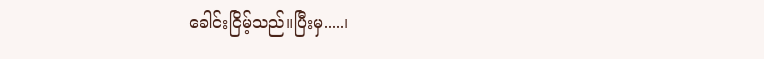ခေါင်းငြိမ့်သည်။ပြီးမှ.....၊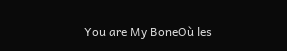You are My BoneOù les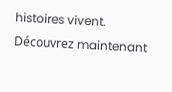histoires vivent. Découvrez maintenant